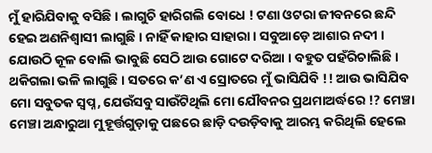ମୁଁ ହାରିଯିବାକୁ ବସିଛି । ଲାଗୁଚି ହାରିଗଲି ବୋଧେ ! ଟଣା ଓଟରା ଜୀବନରେ ଛନ୍ଦି ହେଇ ଅଣନିଶ୍ୱାସୀ ଲାଗୁଛି । ନାହିଁ କାହାର ସାହାରା । ସବୁଆଡ଼େ ଆଶାର ନଦୀ । ଯୋଉଠି କୂଳ ବୋଲି ଭାବୁଛି ସେଠି ଆଉ ଗୋଟେ ଦରିଆ । ବହୁତ ପହଁରିଚାଲିଛି । ଥକିଗଲା ଭଳି ଲାଗୁଛି । ସତରେ କ’ଣ ଏ ସ୍ରୋତରେ ମୁଁ ଭାସିଯିବି !! ଆଉ ଭାସିଯିବ ମୋ ସବୁତକ ସ୍ୱପ୍ନ, ଯେଉଁସବୁ ସାଉଁଟିଥିଲି ମୋ ଯୌବନର ପ୍ରଥମାଅର୍ଦ୍ଧରେ !? ମେଞ୍ଚା ମେଞ୍ଚା ଅନ୍ଧାରୁଆ ମୁହୂର୍ତ୍ତଗୁଡ଼ାକୁ ପଛରେ ଛାଡ଼ି ଦଉଡ଼ିବାକୁ ଆରମ୍ଭ କରିଥିଲି ହେଲେ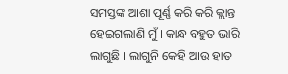ସମସ୍ତଙ୍କ ଆଶା ପୂର୍ଣ୍ଣ କରି କରି କ୍ଲାନ୍ତ ହେଇଗଲାଣି ମୁଁ । କାନ୍ଧ ବହୁତ ଭାରି ଲାଗୁଛି । ଲାଗୁନି କେହି ଆଉ ହାତ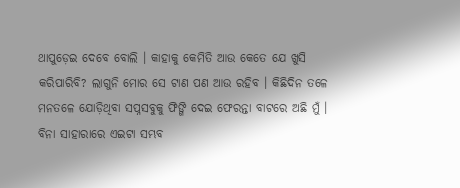ଥାପୁଡ଼େଇ ଦେବେ ବୋଲି । କାହାକୁ କେମିତି ଆଉ କେତେ ଯେ ଖୁସି କରିପାରିବି? ଲାଗୁନି ମୋର ସେ ଟାଣ ପଣ ଆଉ ରହିବ । କିଛିଦିନ ତଳେ ମନତଳେ ଯୋଡ଼ିଥିବା ସପ୍ନସବୁକୁ ଫିଙ୍ଗି ଦେଇ ଫେରନ୍ତା ବାଟରେ ଅଛି ମୁଁ । ବିନା ସାହାରାରେ ଏଇଟା ସମ୍ଭବ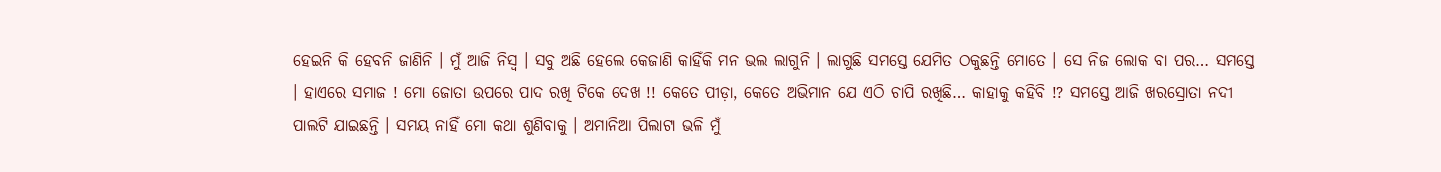ହେଇନି କି ହେବନି ଜାଣିନି । ମୁଁ ଆଜି ନିସ୍ୱ । ସବୁ ଅଛି ହେଲେ କେଜାଣି କାହିଁକି ମନ ଭଲ ଲାଗୁନି । ଲାଗୁଛି ସମସ୍ତେ ଯେମିତ ଠକୁଛନ୍ତି ମୋତେ । ସେ ନିଜ ଲୋକ ବା ପର… ସମସ୍ତେ । ହାଏରେ ସମାଜ ! ମୋ ଜୋତା ଉପରେ ପାଦ ରଖି ଟିକେ ଦେଖ !! କେତେ ପୀଡ଼ା, କେତେ ଅଭିମାନ ଯେ ଏଠି ଚାପି ରଖିଛି… କାହାକୁ କହିବି !? ସମସ୍ତେ ଆଜି ଖରସ୍ରୋତା ନଦୀ ପାଲଟି ଯାଇଛନ୍ତି । ସମୟ ନାହିଁ ମୋ କଥା ଶୁଣିବାକୁ । ଅମାନିଆ ପିଲାଟା ଭଳି ମୁଁ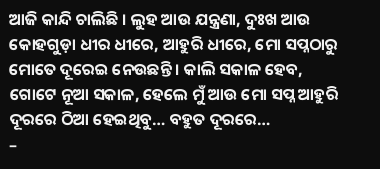ଆଜି କାନ୍ଦି ଚାଲିଛି । ଲୁହ ଆଉ ଯନ୍ତ୍ରଣା, ଦୁଃଖ ଆଉ କୋହଗୁଡ଼ା ଧୀର ଧୀରେ, ଆହୁରି ଧୀରେ, ମୋ ସପ୍ନଠାରୁ ମୋତେ ଦୂରେଇ ନେଉଛନ୍ତି । କାଲି ସକାଳ ହେବ, ଗୋଟେ ନୂଆ ସକାଳ, ହେଲେ ମୁଁ ଆଉ ମୋ ସପ୍ନ ଆହୁରି ଦୂରରେ ଠିଆ ହେଇଥିବୁ… ବହୁତ ଦୂରରେ…
–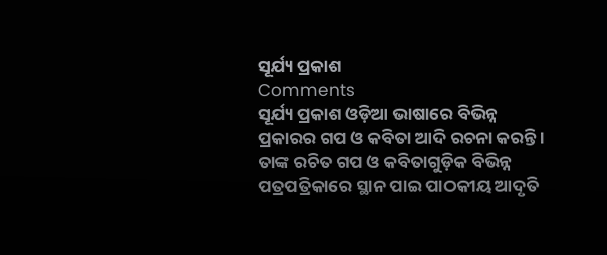ସୂର୍ଯ୍ୟ ପ୍ରକାଶ
Comments
ସୂର୍ଯ୍ୟ ପ୍ରକାଶ ଓଡ଼ିଆ ଭାଷାରେ ବିଭିନ୍ନ ପ୍ରକାରର ଗପ ଓ କବିତା ଆଦି ରଚନା କରନ୍ତି । ତାଙ୍କ ରଚିତ ଗପ ଓ କବିତାଗୁଡ଼ିକ ବିଭିନ୍ନ ପତ୍ରପତ୍ରିକାରେ ସ୍ଥାନ ପାଇ ପାଠକୀୟ ଆଦୃତି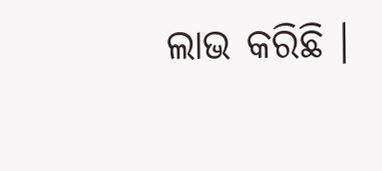ଲାଭ କରିଛି ।